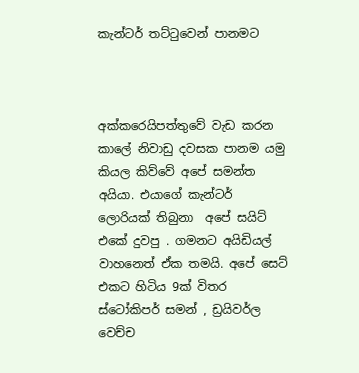කැන්ටර් තට්ටුවෙන් පානමට



අක්කරෙයිපත්තුවේ වැඩ කරන කාලේ නිවාඩු දවසක පානම යමු කියල කිව්වේ අපේ සමන්ත අයියා. එයාගේ කැන්ටර් ලොරියක් තිබුනා  අපේ සයිට් එකේ දුවපු . ගමනට අයිඩියල් වාහනෙත් ඒක තමයි. අපේ සෙට් එකට හිටිය 9ක් විතර ස්ටෝකිපර් සමන් , ඩ්‍රයිවර්ල  වෙච්ච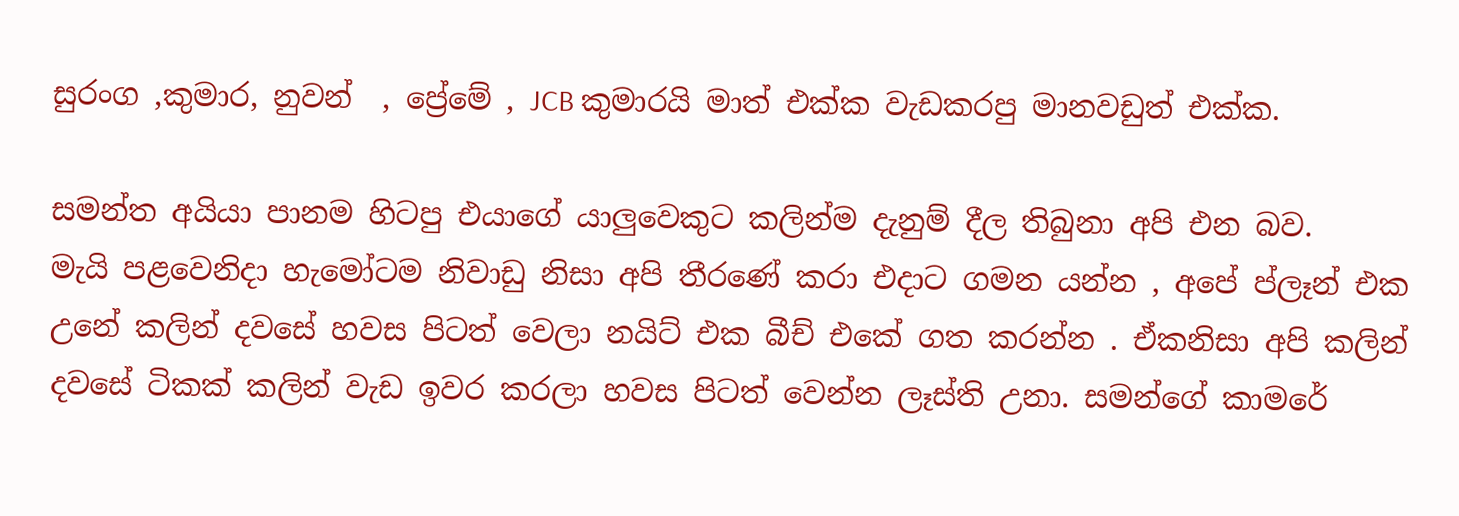සුරංග ,කුමාර, නුවන්  , ප්‍රේමේ , JCB කුමාරයි මාත් එක්ක වැඩකරපු මානවඩුත් එක්ක.

සමන්ත අයියා පානම හිටපු එයාගේ යාලුවෙකුට කලින්ම දැනුම් දීල තිබුනා අපි එන බව.
මැයි පළවෙනිදා හැමෝටම නිවාඩු නිසා අපි තීරණේ කරා එදාට ගමන යන්න , අපේ ප්ලෑන් එක උනේ කලින් දවසේ හවස පිටත් වෙලා නයිට් එක බීච් එකේ ගත කරන්න . ඒකනිසා අපි කලින් දවසේ ටිකක් කලින් වැඩ ඉවර කරලා හවස පිටත් වෙන්න ලෑස්ති උනා. සමන්ගේ කාමරේ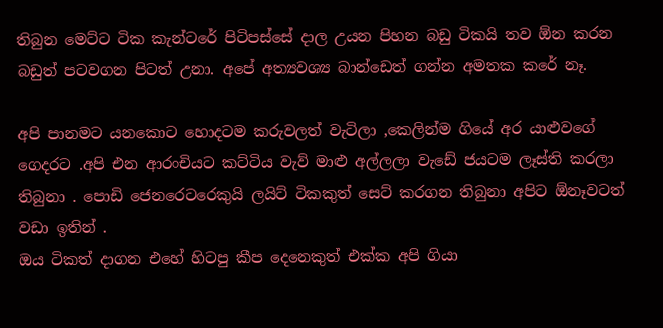තිබුන මෙට්ට ටික කැන්ටරේ පිටිපස්සේ දාල උයන පිහන බඩු ටිකයි තව ඕන කරන බඩුත් පටවගන පිටත් උනා. අපේ අත්‍යවශ්‍ය බාන්ඩෙත් ගන්න අමතක කරේ නෑ.

අපි පානමට යනකොට හොදටම කරුවලත් වැටිලා ,කෙලින්ම ගියේ අර යාළුවගේ ගෙදරට .අපි එන ආරංචියට කට්ටිය වැව් මාළු අල්ලලා වැඩේ ජයටම ලෑස්ති කරලා තිබුනා . පොඩි ජෙනරෙටරෙකුයි ලයිට් ටිකකුත් සෙට් කරගන තිබුනා අපිට ඕනෑවටත් වඩා ඉතින් .
ඔය ටිකත් දාගන එහේ හිටපු කීප දෙනෙකුත් එක්ක අපි ගියා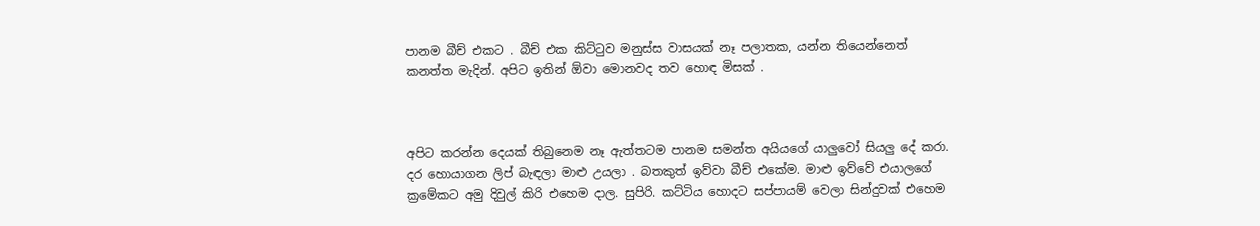පානම බීච් එකට . බීච් එක කිට්ටුව මනුස්ස වාසයක් නෑ පලාතක, යන්න තියෙන්නෙත් කනත්ත මැදින්. අපිට ඉතින් ඕවා මොනවද තව හොඳ මිසක් .



අපිට කරන්න දෙයක් තිබුනෙම නෑ ඇත්තටම පානම සමන්ත අයියගේ යාලුවෝ සියලු දේ කරා. දර හොයාගන ලිප් බැඳලා මාළු උයලා . බතකුත් ඉව්වා බීච් එකේම. මාළු ඉව්වේ එයාලගේ ක්‍රමේකට අමු දිවුල් කිරි එහෙම දාල. සුපිරි. කට්ටිය හොදට සප්පායම් වෙලා සින්දුවක් එහෙම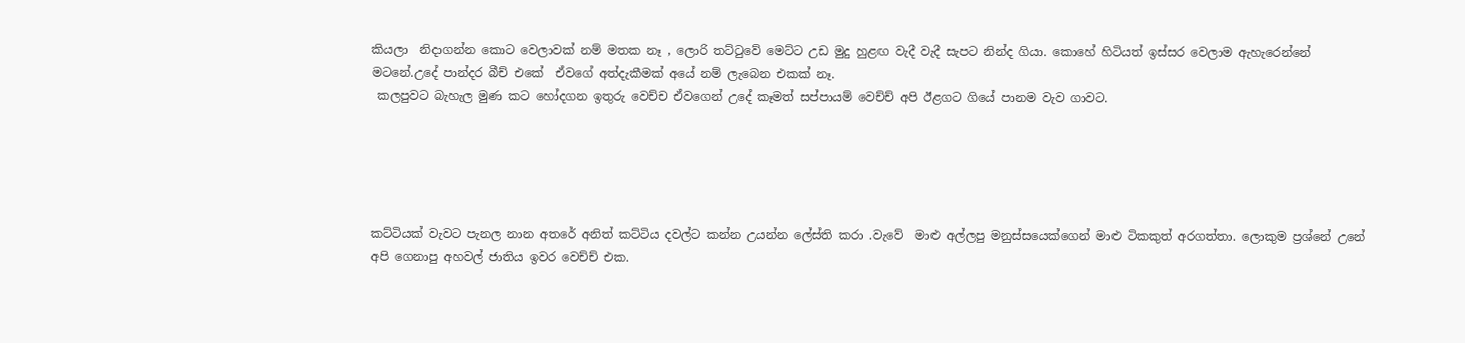කියලා  නිදාගන්න කොට වෙලාවක් නම් මතක නෑ , ලොරි තට්ටුවේ මෙට්ට උඩ මුදු හුළඟ වැදී වැදී සැපට නින්ද ගියා. කොහේ හිටියත් ඉස්සර වෙලාම ඇහැරෙන්නේ මටනේ.උදේ පාන්දර බීච් එකේ  ඒවගේ අත්දැකීමක් අයේ නම් ලැබෙන එකක් නෑ.
 කලපුවට බැහැල මුණ කට හෝදගන ඉතුරු වෙච්ච ඒවගෙන් උදේ කෑමත් සප්පායම් වෙච්ච් අපි ඊළගට ගියේ පානම වැව ගාවට.





කට්ටියක් වැවට පැනල නාන අතරේ අනිත් කට්ටිය දවල්ට කන්න උයන්න ලේස්ති කරා .වැවේ  මාළු අල්ලපු මනුස්සයෙක්ගෙන් මාළු ටිකකුත් අරගත්තා. ලොකුම ප්‍රශ්නේ උනේ අපි ගෙනාපු අහවල් ජාතිය ඉවර වෙච්ච් එක.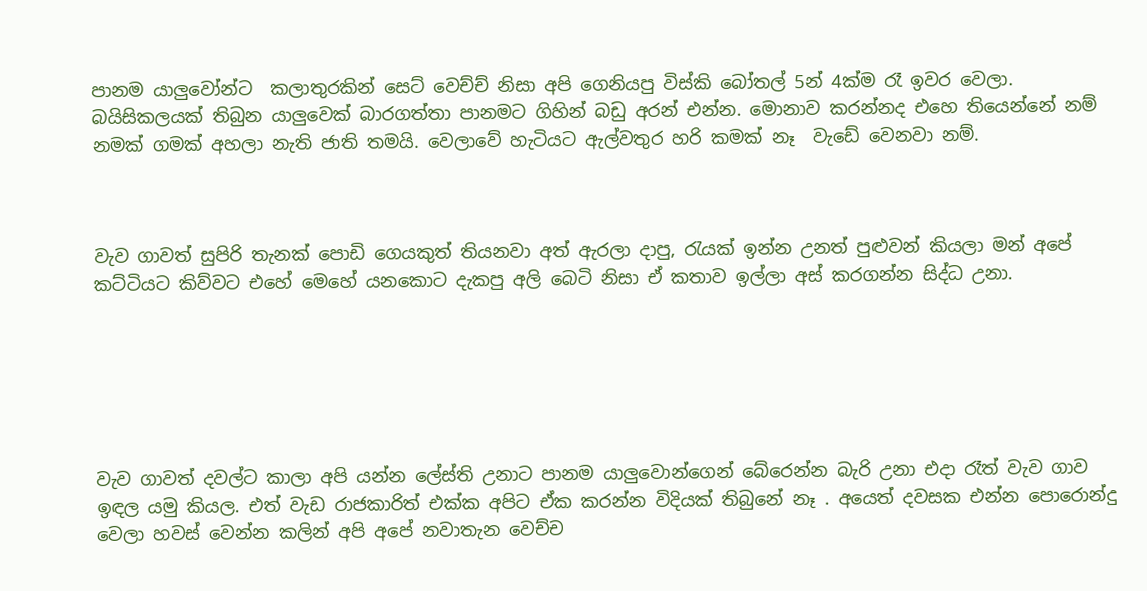පානම යාලුවෝන්ට  කලාතුරකින් සෙට් වෙච්ච් නිසා අපි ගෙනියපු විස්කි බෝතල් 5න් 4ක්ම රෑ ඉවර වෙලා. බයිසිකලයක් තිබුන යාලුවෙක් බාරගත්තා පානමට ගිහින් බඩු අරන් එන්න. මොනාව කරන්නද එහෙ තියෙන්නේ නම් නමක් ගමක් අහලා නැති ජාති තමයි. වෙලාවේ හැටියට ඇල්වතුර හරි කමක් නෑ  වැඩේ වෙනවා නම්.



වැව ගාවත් සුපිරි තැනක් පොඩි ගෙයකුත් තියනවා අත් ඇරලා දාපු, රැයක් ඉන්න උනත් පුළුවන් කියලා මන් අපේ කට්ටියට කිව්වට එහේ මෙහේ යනකොට දැකපු අලි බෙටි නිසා ඒ කතාව ඉල්ලා අස් කරගන්න සිද්ධ උනා.






වැව ගාවත් දවල්ට කාලා අපි යන්න ලේස්ති උනාට පානම යාලුවොන්ගෙන් බේරෙන්න බැරි උනා එදා රෑත් වැව ගාව ඉඳල යමු කියල. එත් වැඩ රාජකාරිත් එක්ක අපිට ඒක කරන්න විදියක් තිබුනේ නෑ . අයෙත් දවසක එන්න පොරොන්දු වෙලා හවස් වෙන්න කලින් අපි අපේ නවාතැන වෙච්ච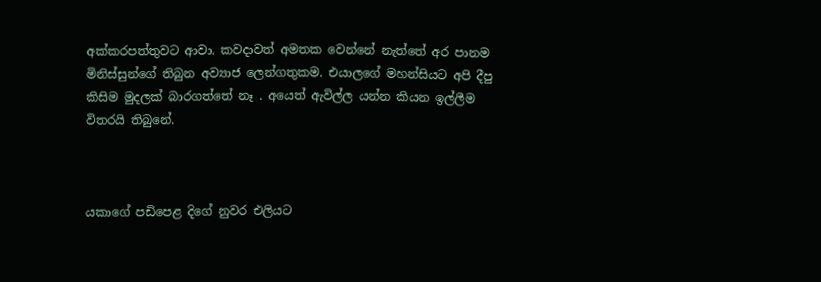අක්කරපත්තුවට ආවා. කවදාවත් අමතක වෙන්නේ නැත්තේ අර පානම මිනිස්සුන්ගේ තිබුන අව්‍යාජ ලෙන්ගතුකම. එයාලගේ මහන්සියට අපි දීපු කිසිම මුදලක් බාරගත්තේ නෑ . අයෙත් ඇවිල්ල යන්න කියන ඉල්ලීම විතරයි තිබුනේ.



යකාගේ පඩිපෙළ දිගේ නුවර එලියට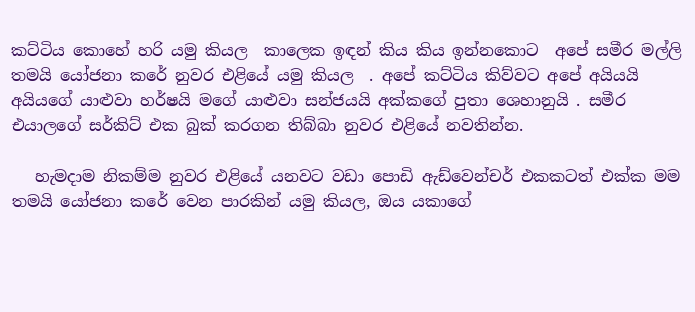කට්ටිය කොහේ හරි යමු කියල  කාලෙක ඉඳන් කිය කිය ඉන්නකොට  අපේ සමීර මල්ලි තමයි යෝජනා කරේ නුවර එළියේ යමු කියල  . අපේ කට්ටිය කිව්වට අපේ අයියයි අයියගේ යාළුවා හර්ෂයි මගේ යාළුවා සන්ජයයි අක්කගේ පුතා ශෙහානුයි . සමීර එයාලගේ සර්කිට් එක බුක් කරගන තිබ්බා නුවර එළියේ නවතින්න.

   හැමදාම නිකම්ම නුවර එළියේ යනවට වඩා පොඩි ඇඩ්වෙන්චර් එකකටත් එක්ක මම තමයි යෝජනා කරේ වෙන පාරකින් යමු කියල, ඔය යකාගේ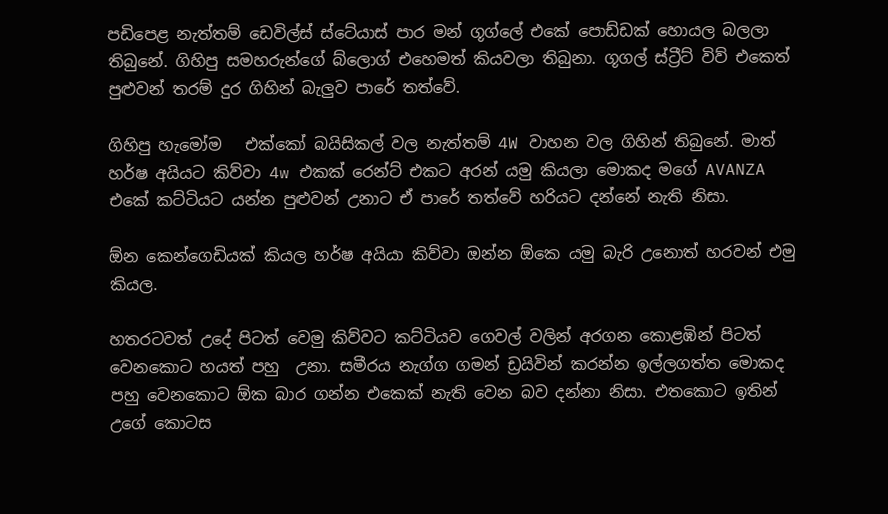පඩිපෙළ නැත්තම් ඩෙවිල්ස් ස්ටේයාස් පාර මන් ගූග්ලේ එකේ පොඩ්ඩක් හොයල බලලා තිබුනේ. ගිහිපු සමහරුන්ගේ බ්ලොග් එහෙමත් කියවලා තිබුනා. ගූගල් ස්ට්‍රීට් විව් එකෙත් පුළුවන් තරම් දුර ගිහින් බැලුව පාරේ තත්වේ.

ගිහිපු හැමෝම   එක්කෝ බයිසිකල් වල නැත්තම් 4W වාහන වල ගිහින් තිබුනේ. මාත් හර්ෂ අයියට කිව්වා 4w එකක් රෙන්ට් එකට අරන් යමු කියලා මොකද මගේ AVANZA එකේ කට්ටියට යන්න පුළුවන් උනාට ඒ පාරේ තත්වේ හරියට දන්නේ නැති නිසා.

ඕන කෙන්ගෙඩියක් කියල හර්ෂ අයියා කිව්වා ඔන්න ඕකෙ යමු බැරි උනොත් හරවන් එමු කියල.

හතරටවත් උදේ පිටත් වෙමු කිව්වට කට්ටියව ගෙවල් වලින් අරගන කොළඹින් පිටත් වෙනකොට හයත් පහු  උනා. සමීරය නැග්ග ගමන් ඩ්‍රයිවින් කරන්න ඉල්ලගත්ත මොකද පහු වෙනකොට ඕක බාර ගන්න එකෙක් නැති වෙන බව දන්නා නිසා. එතකොට ඉතින් උගේ කොටස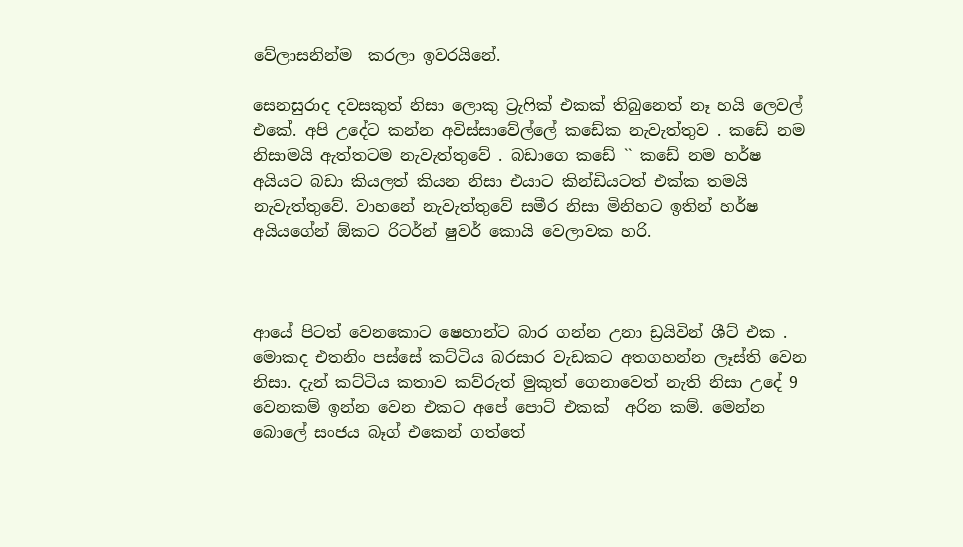වේලාසනින්ම  කරලා ඉවරයිනේ.

සෙනසුරාද දවසකුත් නිසා ලොකු ට්‍රැෆික් එකක් තිබුනෙත් නෑ හයි ලෙවල් එකේ. අපි උදේට කන්න අවිස්සාවේල්ලේ කඩේක නැවැත්තුව . කඩේ නම නිසාමයි ඇත්තටම නැවැත්තුවේ . බඩාගෙ කඩේ `` කඩේ නම හර්ෂ අයියට බඩා කියලත් කියන නිසා එයාට කින්ඩියටත් එක්ක තමයි නැවැත්තුවේ. වාහනේ නැවැත්තුවේ සමීර නිසා මිනිහට ඉතින් හර්ෂ අයියගේන් ඕකට රිටර්න් ෂුවර් කොයි වෙලාවක හරි.



ආයේ පිටත් වෙනකොට ෂෙහාන්ට බාර ගන්න උනා ඩ්‍රයිවින් ශීට් එක . මොකද එතනිං පස්සේ කට්ටිය බරසාර වැඩකට අතගහන්න ලෑස්ති වෙන නිසා. දැන් කට්ටිය කතාව කව්රුත් මුකුත් ගෙනාවෙත් නැති නිසා උදේ 9 වෙනකම් ඉන්න වෙන එකට අපේ පොට් එකක්  අරින කම්. මෙන්න බොලේ සංජය බෑග් එකෙන් ගත්තේ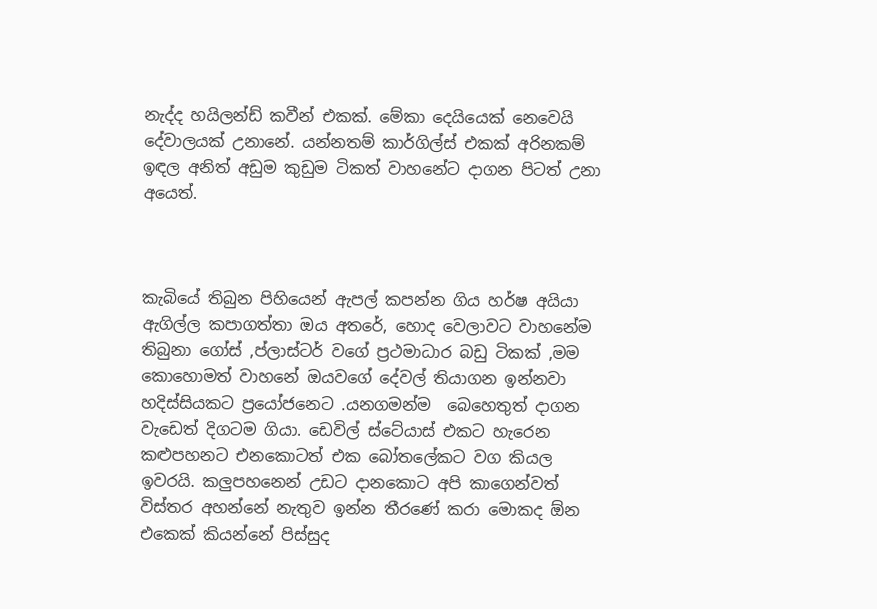නැද්ද හයිලන්ඩ් කවීන් එකක්. මේකා දෙයියෙක් නෙවෙයි දේවාලයක් උනානේ. යන්නතම් කාර්ගිල්ස් එකක් අරිනකම් ඉඳල අනිත් අඩුම කුඩුම ටිකත් වාහනේට දාගන පිටත් උනා අයෙත්.



කැබියේ තිබුන පිහියෙන් ඇපල් කපන්න ගිය හර්ෂ අයියා ඇගිල්ල කපාගත්තා ඔය අතරේ, හොද වෙලාවට වාහනේම තිබුනා ගෝස්‌ ,ප්ලාස්ටර් වගේ ප්‍රථමාධාර බඩු ටිකක් ,මම කොහොමත් වාහනේ ඔයවගේ දේවල් තියාගන ඉන්නවා හදිස්සියකට ප්‍රයෝජනෙට .යනගමන්ම  බෙහෙතුත් දාගන වැඩෙත් දිගටම ගියා. ඩෙවිල් ස්ටේයාස් එකට හැරෙන කළුපහනට එනකොටත් එක බෝතලේකට වග කියල ඉවරයි. කලුපහනෙන් උඩට දානකොට අපි කාගෙන්වත් විස්තර අහන්නේ නැතුව ඉන්න තීරණේ කරා මොකද ඕන එකෙක් කියන්නේ පිස්සුද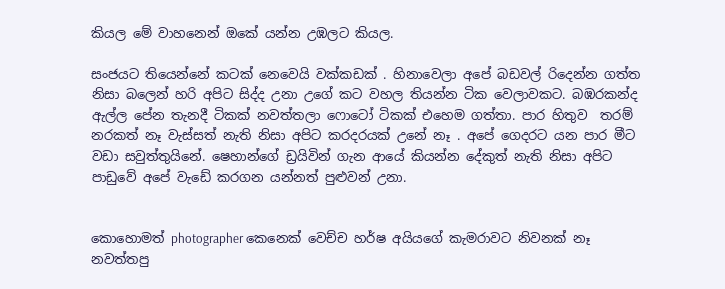කියල මේ වාහනෙන් ඔකේ යන්න උඹලට කියල.

සංජයට තියෙන්නේ කටක් නෙවෙයි වක්කඩක් . හිනාවෙලා අපේ බඩවල් රිදෙන්න ගත්ත නිසා බලෙන් හරි අපිට සිද්ද උනා උගේ කට වහල තියන්න ටික වෙලාවකට. බඹරකන්ද ඇල්ල පේන තැනදී ටිකක් නවත්තලා ෆොටෝ ටිකක් එහෙම ගත්තා. පාර හිතුව  තරම් නරකත් නෑ වැස්සත් නැති නිසා අපිට කරදරයක් උනේ නෑ . අපේ ගෙදරට යන පාර මීට වඩා සවුත්තුයිනේ. ෂෙහාන්ගේ ඩ්‍රයිවින් ගැන ආයේ කියන්න දේකුත් නැති නිසා අපිට පාඩුවේ අපේ වැඩේ කරගන යන්නත් පුළුවන් උනා.


කොහොමත් photographer කෙනෙක් වෙච්ච හර්ෂ අයියගේ කැමරාවට නිවනක් නෑ නවත්තපු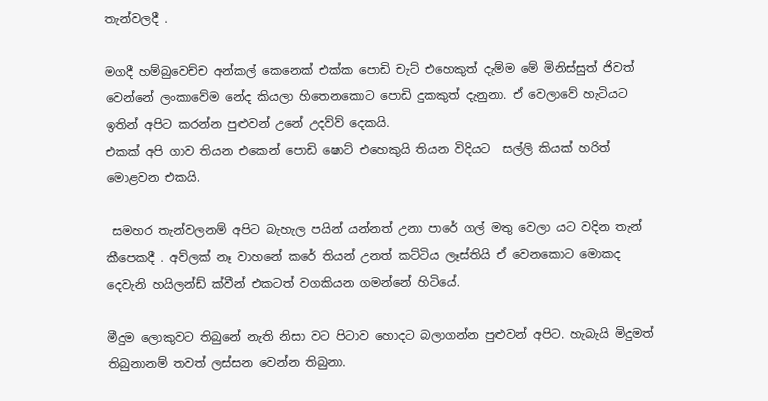තැන්වලදී .

මගදී හම්බුවෙච්ච අන්කල් කෙනෙක් එක්ක පොඩි චැට් එහෙකුත් දැම්ම මේ මිනිස්සුත් ජිවත් වෙන්නේ ලංකාවේම නේද කියලා හිතෙනකොට පොඩි දුකකුත් දැනුනා. ඒ වෙලාවේ හැටියට ඉතින් අපිට කරන්න පුළුවන් උනේ උදව්ව් දෙකයි.
එකක් අපි ගාව තියන එකෙන් පොඩි ෂොට් එහෙකුයි තියන විදියට  සල්ලි කියක් හරිත් මොළවන එකයි.

 සමහර තැන්වලනම් අපිට බැහැල පයින් යන්නත් උනා පාරේ ගල් මතු වෙලා යට වදින තැන් කීපෙකදී . අව්ලක් නෑ වාහනේ කරේ තියන් උනත් කට්ටිය ලෑස්තියි ඒ වෙනකොට මොකද දෙවැනි හයිලන්ඩ් ක්වීන් එකටත් වගකියන ගමන්නේ හිටියේ.

මීදුම ලොකුවට තිබුනේ නැති නිසා වට පිටාව හොදට බලාගන්න පුළුවන් අපිට. හැබැයි මිදුමත් තිබුනානම් තවත් ලස්සන වෙන්න තිබුනා.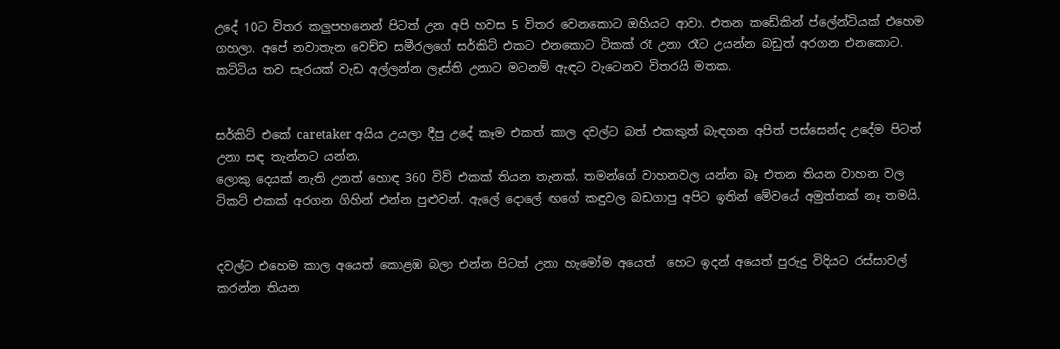උදේ 10ට විතර කලුපහනෙන් පිටත් උන අපි හවස 5 විතර වෙනකොට ඔහියට ආවා. එතන කඩේකින් ප්ලේන්ටියක් එහෙම ගහලා. අපේ නවාතැන වෙච්ච සමීරලගේ සර්කිට් එකට එනකොට ටිකක් රෑ උනා රෑට උයන්න බඩුත් අරගන එනකොට.
කට්ටිය තව සැරයක් වැඩ අල්ලන්න ලෑස්ති උනාට මටනම් ඇඳට වැටෙනව විතරයි මතක.


සර්කිට් එකේ caretaker අයිය උයලා දීපු උදේ කෑම එකත් කාල දවල්ට බත් එකකුත් බැඳගන අපිත් පස්සෙන්ද උදේම පිටත් උනා සඳ තැන්නට යන්න.
ලොකු දෙයක් නැති උනත් හොඳ 360 විව් එකක් තියන තැනක්. තමන්ගේ වාහනවල යන්න බෑ එතන තියන වාහන වල ටිකට් එකක් අරගන ගිහින් එන්න පුළුවන්. ඇලේ දොලේ ඟගේ කඳුවල බඩගාපු අපිට ඉතින් මේවයේ අමුත්තක් නෑ තමයි.


දවල්ට එහෙම කාල අයෙත් කොළඹ බලා එන්න පිටත් උනා හැමෝම අයෙත්  හෙට ඉදන් අයෙත් පුරුදු විදියට රස්සාවල් කරන්න තියන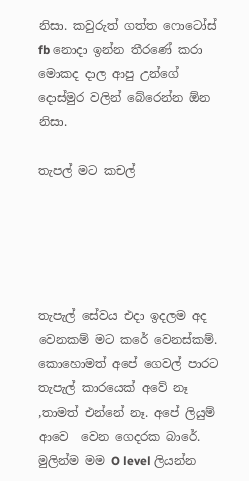නිසා. කවුරුත් ගත්ත ෆොටෝස් fb නොදා ඉන්න තීරණේ කරා මොකද දාල ආපු උන්ගේ දොස්මුර වලින් බේරෙන්න ඕන නිසා.

තැපල් මට කචල්





තැපැල් සේවය එදා ඉදලම අද වෙනකම් මට කරේ වෙනස්කම්. කොහොමත් අපේ ගෙවල් පාරට තැපැල් කාරයෙක් අවේ නෑ ,තාමත් එන්නේ නෑ. අපේ ලියුම්  ආවෙ  වෙන ගෙදරක බාරේ. මුලින්ම මම O level ලියන්න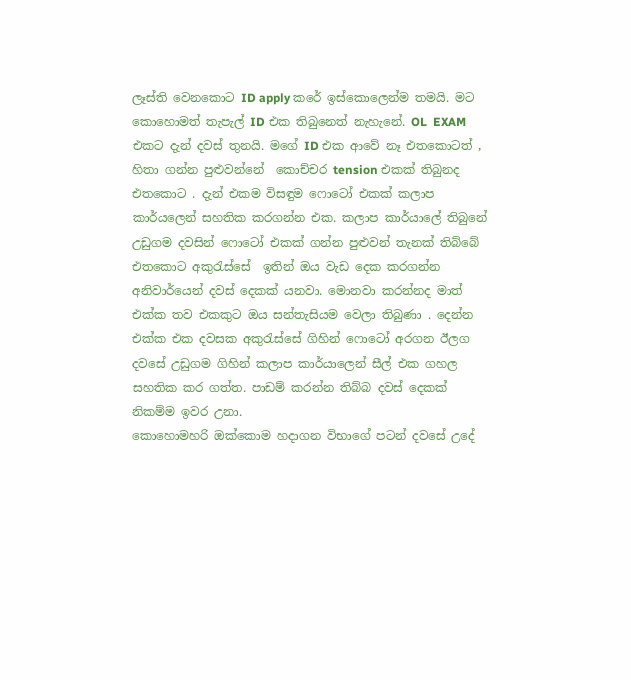ලෑස්ති වෙනකොට ID apply කරේ ඉස්කොලෙන්ම තමයි. මට කොහොමත් තැපැල් ID එක තිබුනෙත් නැහැනේ. OL  EXAM එකට දැන් දවස් තුනයි. මගේ ID එක ආවේ නෑ එතකොටත් , හිතා ගන්න පුළුවන්නේ  කොච්චර tension එකක් තිබුනද එතකොට . දැන් එකම විසඳුම ෆොටෝ එකක් කලාප කාර්යලෙන් සහතික කරගන්න එක. කලාප කාර්යාලේ තිබුනේ උඩුගම දවසින් ෆොටෝ එකක් ගන්න පුළුවන් තැනක් තිබ්බේ එතකොට අකුරැස්සේ  ඉතින් ඔය වැඩ දෙක කරගන්න අනිවාර්යෙන් දවස් දෙකක් යනවා. මොනවා කරන්නද මාත් එක්ක තව එකකුට ඔය සන්තැසියම වෙලා තිබුණා . දෙන්න එක්ක එක දවසක අකුරැස්සේ ගිහින් ෆොටෝ අරගන ඊලග දවසේ උඩුගම ගිහින් කලාප කාර්යාලෙන් සීල් එක ගහල සහතික කර ගත්ත. පාඩම් කරන්න තිබ්බ දවස් දෙකක් නිකම්ම ඉවර උනා.
කොහොමහරි ඔක්කොම හදාගන විභාගේ පටන් දවසේ උදේ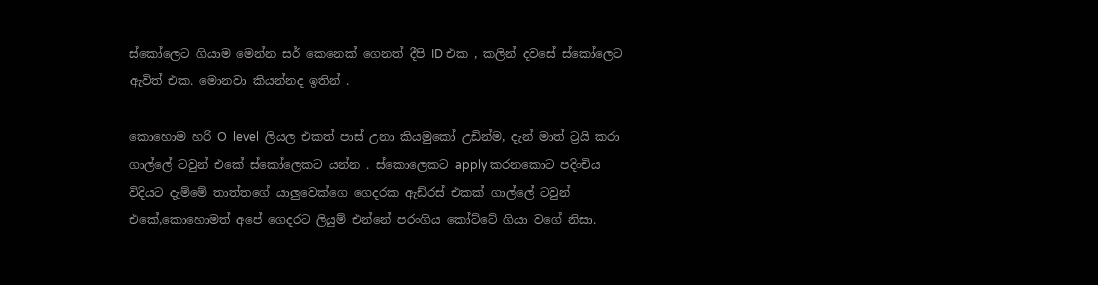ස්කෝලෙට ගියාම මෙන්න සර් කෙනෙක් ගෙනත් දීපි ID එක , කලින් දවසේ ස්කෝලෙට ඇවිත් එක. මොනවා කියන්නද ඉතින් .

කොහොම හරි O  level  ලියල එකත් පාස් උනා කියමුකෝ උඩින්ම, දැන් මාත් ට්‍රයි කරා ගාල්ලේ ටවුන් එකේ ස්කෝලෙකට යන්න . ස්කොලෙකට apply කරනකොට පදිංචිය විදියට දැම්මේ තාත්තගේ යාලුවෙක්ගෙ ගෙදරක ඇඩ්රස් එකක් ගාල්ලේ ටවුන් එකේ,කොහොමත් අපේ ගෙදරට ලියුම් එන්නේ පරංගිය කෝට්ටේ ගියා වගේ නිසා.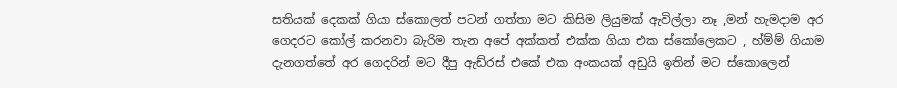සතියක් දෙකක් ගියා ස්කොලත් පටන් ගත්තා මට කිසිම ලියුමක් ඇවිල්ලා නෑ ,මන් හැමදාම අර ගෙදරට කෝල් කරනවා බැරිම තැන අපේ අක්කත් එක්ක ගියා එක ස්කෝලෙකට , හ්ම්ම් ගියාම දැනගත්තේ අර ගෙදරින් මට දීපු ඇඩ්රස් එකේ එක අංකයක් අඩුයි ඉතින් මට ස්කොලෙන්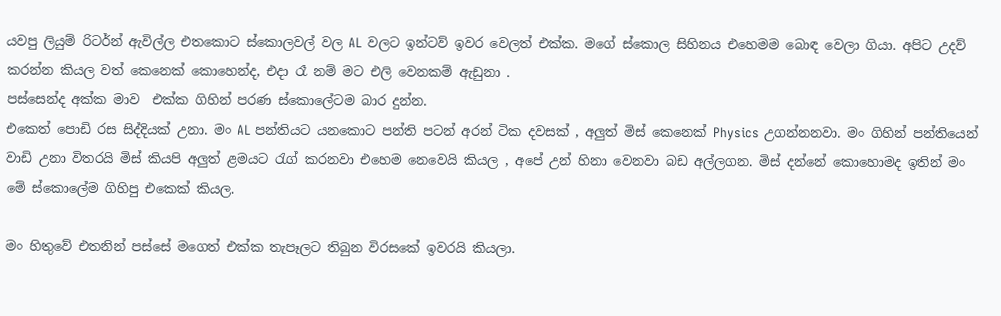යවපු ලියුම් රිටර්න් ඇවිල්ල එතකොට ස්කොලවල් වල AL වලට ඉන්ටව් ඉවර වෙලත් එක්ක. මගේ ස්කොල සිහිනය එහෙමම බොඳ වෙලා ගියා. අපිට උදව් කරන්න කියල වත් කෙනෙක් කොහෙන්ද, එදා රෑ නම් මට එලි වෙනකම් ඇඩුනා .
පස්සෙන්ද අක්ක මාව  එක්ක ගිහින් පරණ ස්කොලේටම බාර දුන්න.
එකෙත් පොඩි රස සිද්දියක් උනා. මං AL පන්තියට යනකොට පන්ති පටන් අරන් ටික දවසක් , අලුත් මිස් කෙනෙක් Physics උගන්නනවා. මං ගිහින් පන්තියෙන් වාඩි උනා විතරයි මිස් කියපි අලුත් ළමයට රැග් කරනවා එහෙම නෙවෙයි කියල , අපේ උන් හිනා වෙනවා බඩ අල්ලගන. මිස් දන්නේ කොහොමද ඉතින් මං මේ ස්කොලේම ගිහිපු එකෙක් කියල.

මං හිතුවේ එතනින් පස්සේ මගෙත් එක්ක තැපෑලට තිබුන විරසකේ ඉවරයි කියලා.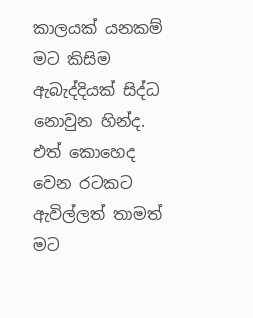කාලයක් යනකම් මට කිසිම ඇබැද්දියක් සිද්ධ නොවුන හින්ද. එත් කොහෙද වෙන රටකට ඇවිල්ලත් තාමත් මට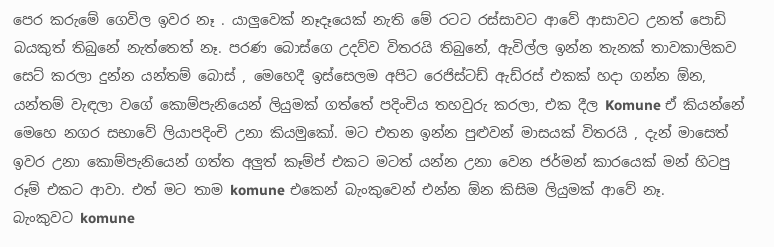පෙර කරුමේ ගෙවිල ඉවර නෑ . යාලුවෙක් නෑදෑයෙක් නැති මේ රටට රස්සාවට ආවේ ආසාවට උනත් පොඩි බයකුත් තිබුනේ නැත්තෙත් නෑ. පරණ බොස්ගෙ උදව්ව විතරයි තිබුනේ, ඇවිල්ල ඉන්න තැනක් තාවකාලිකව සෙට් කරලා දුන්න යන්තම් බොස් , මෙහෙදී ඉස්සෙලම අපිට රෙජිස්ටඩ් ඇඩ්රස් එකක් හදා ගන්න ඕන, යන්තම් වැඳලා වගේ කොම්පැනියෙන් ලියුමක් ගත්තේ පදිංචිය තහවුරු කරලා, එක දීල Komune ඒ කියන්නේ මෙහෙ නගර සභාවේ ලියාපදිංචි උනා කියමුකෝ. මට එතන ඉන්න පුළුවන් මාසයක් විතරයි , දැන් මාසෙත් ඉවර උනා කොම්පැනියෙන් ගත්ත අලුත් කෑම්ප් එකට මටත් යන්න උනා වෙන ජර්මන් කාරයෙක් මන් හිටපු රූම් එකට ආවා. එත් මට තාම komune එකෙන් බැංකුවෙන් එන්න ඕන කිසිම ලියුමක් ආවේ නෑ.
බැංකුවට komune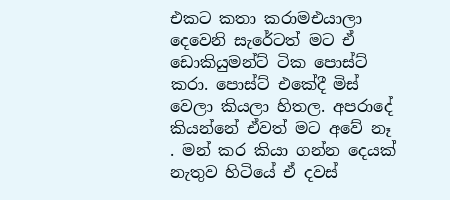එකට කතා කරාමඑයාලා දෙවෙනි සැරේටත් මට ඒ ඩොකියුමන්ට් ටික පොස්ට් කරා. පොස්ට් එකේදී මිස් වෙලා කියලා හිතල. අපරාදේ කියන්නේ ඒවත් මට අවේ නෑ . මන් කර කියා ගන්න දෙයක් නැතුව හිටියේ ඒ දවස්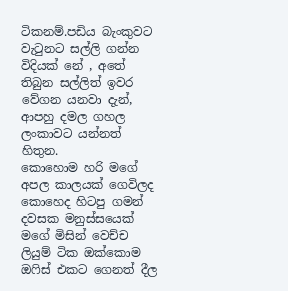ටිකනම්.පඩිය බැංකුවට වැටුනට සල්ලි ගන්න විදියක් නේ , අතේ  තිබුන සල්ලිත් ඉවර වේගන යනවා දැන්, ආපහු දමල ගහල ලංකාවට යන්නත් හිතුන.
කොහොම හරි මගේ අපල කාලයක් ගෙවිලද කොහෙද හිටපු ගමන් දවසක මනුස්සයෙක් මගේ මිසින් වෙච්ච ලියුම් ටික ඔක්කොම ඔෆිස් එකට ගෙනත් දීල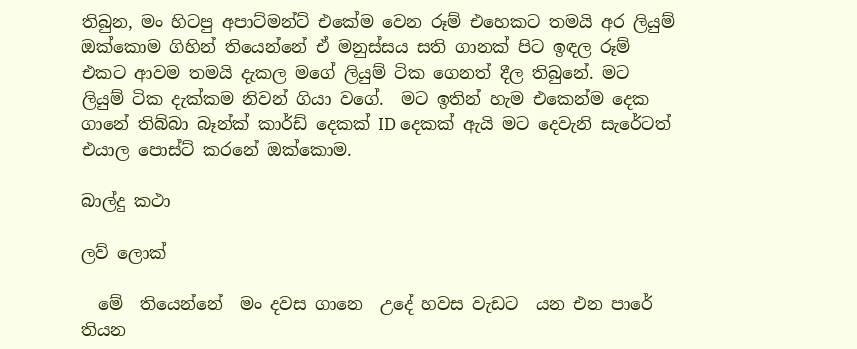තිබුන, මං හිටපු අපාට්මන්ට් එකේම වෙන රූම් එහෙකට තමයි අර ලියුම් ඔක්කොම ගිහින් තියෙන්නේ ඒ මනුස්සය සති ගානක් පිට ඉඳල රූම් එකට ආවම තමයි දැකල මගේ ලියුම් ටික ගෙනත් දීල තිබුනේ. මට ලියුම් ටික දැක්කම නිවන් ගියා වගේ.  මට ඉතින් හැම එකෙන්ම දෙක ගානේ තිබ්බා බෑන්ක් කාර්ඩ් දෙකක් ID දෙකක් ඇයි මට දෙවැනි සැරේටත් එයාල පොස්ට් කරනේ ඔක්කොම.

බාල්දු කථා

ලව් ලොක්

  මේ  තියෙන්නේ  මං දවස ගානෙ  උදේ හවස වැඩට  යන එන පාරේ තියන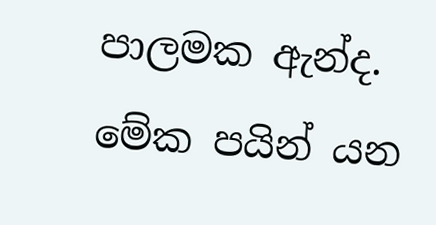පාලමක ඇන්ද. මේක පයින් යන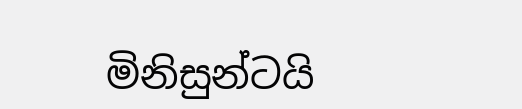මිනිසුන්ටයි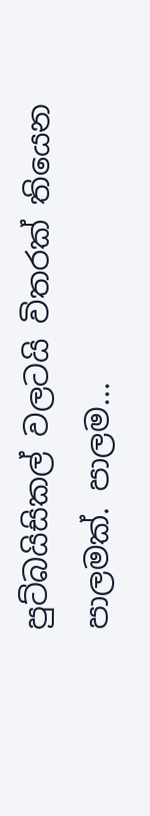පුට්බයිසිකල් වලටයි විතරක් තියෙන පාලමක්. පාලම...